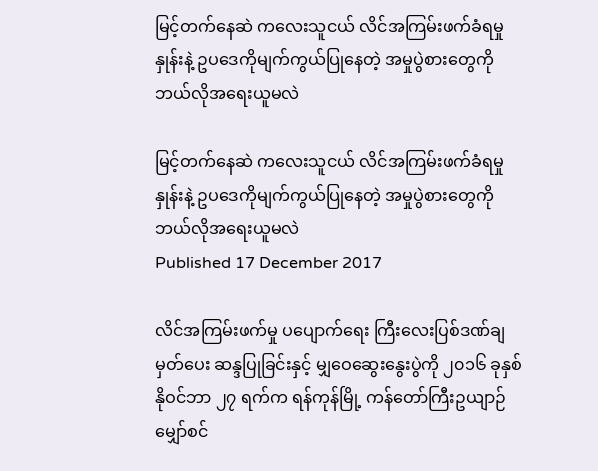မြင့်တက်နေဆဲ ကလေးသူငယ် လိင်အကြမ်းဖက်ခံရမှုနှုန်းနဲ့ ဥပဒေကိုမျက်ကွယ်ပြုနေတဲ့ အမှုပွဲစားတွေကို ဘယ်လိုအရေးယူမလဲ

မြင့်တက်နေဆဲ ကလေးသူငယ် လိင်အကြမ်းဖက်ခံရမှုနှုန်းနဲ့ ဥပဒေကိုမျက်ကွယ်ပြုနေတဲ့ အမှုပွဲစားတွေကို ဘယ်လိုအရေးယူမလဲ
Published 17 December 2017

လိင်အကြမ်းဖက်မှု ပပျောက်ရေး ကြီးလေးပြစ်ဒဏ်ချမှတ်ပေး ဆန္ဒပြုခြင်းနှင့် မျှဝေဆွေးနွေးပွဲကို ၂၀၁၆ ခုနှစ် နိုဝင်ဘာ ၂၇ ရက်က ရန်ကုန်မြို့ ကန်တော်ကြီးဥယျာဉ် မျှော်စင်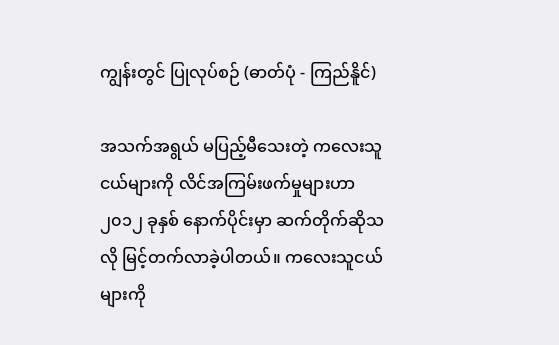ကျွန်းတွင် ပြုလုပ်စဉ် (ဓာတ်ပုံ - ကြည်နိူင်)

အသက်အရွယ် မပြည့်မီသေးတဲ့ ကလေးသူငယ်များကို လိင်အကြမ်းဖက်မှုများဟာ ၂၀၁၂ ခုနှစ် နောက်ပိုင်းမှာ ဆက်တိုက်ဆိုသလို မြင့်တက်လာခဲ့ပါတယ်။ ကလေးသူငယ်များကို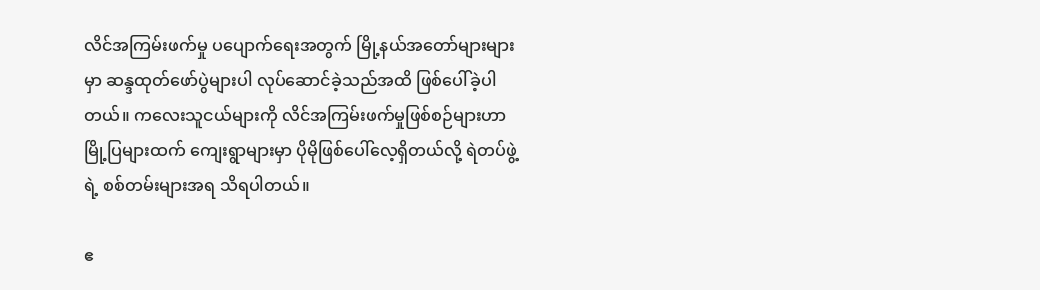လိင်အကြမ်းဖက်မှု ပပျောက်ရေးအတွက် မြို့နယ်အတော်များများမှာ ဆန္ဒထုတ်ဖော်ပွဲများပါ လုပ်ဆောင်ခဲ့သည်အထိ ဖြစ်ပေါ်ခဲ့ပါတယ်။ ကလေးသူငယ်များကို လိင်အကြမ်းဖက်မှုဖြစ်စဉ်များဟာ မြို့ပြများထက် ကျေးရွာများမှာ ပိုမိုဖြစ်ပေါ်လေ့ရှိတယ်လို့ ရဲတပ်ဖွဲ့ရဲ့ စစ်တမ်းများအရ သိရပါတယ်။

ဧ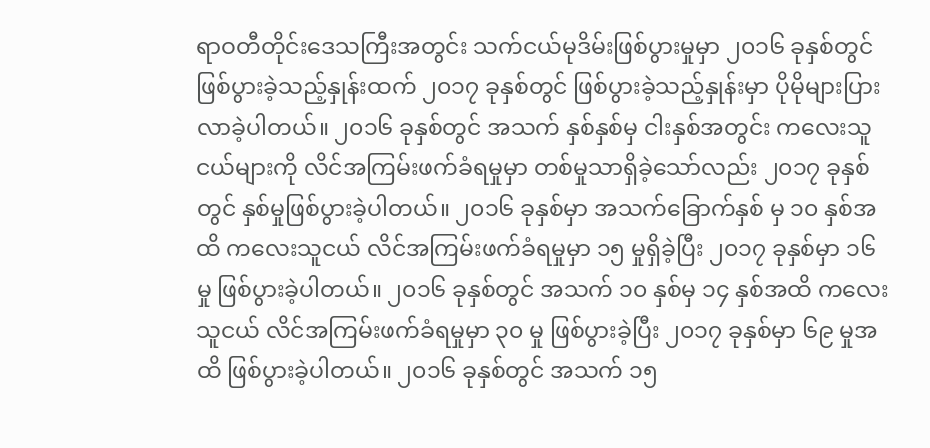ရာဝတီတိုင်းဒေသကြီးအတွင်း သက်ငယ်မုဒိမ်းဖြစ်ပွားမှုမှာ ၂၀၁၆ ခုနှစ်တွင် ဖြစ်ပွားခဲ့သည့်နှုန်းထက် ၂၀၁၇ ခုနှစ်တွင် ဖြစ်ပွားခဲ့သည့်နှုန်းမှာ ပိုမိုများပြားလာခဲ့ပါတယ်။ ၂၀၁၆ ခုနှစ်တွင် အသက် နှစ်နှစ်မှ ငါးနှစ်အတွင်း ကလေးသူငယ်များကို လိင်အကြမ်းဖက်ခံရမှုမှာ တစ်မှုသာရှိခဲ့သော်လည်း ၂၀၁၇ ခုနှစ်တွင် နှစ်မှုဖြစ်ပွားခဲ့ပါတယ်။ ၂၀၁၆ ခုနှစ်မှာ အသက်ခြောက်နှစ် မှ ၁၀ နှစ်အထိ ကလေးသူငယ် လိင်အကြမ်းဖက်ခံရမှုမှာ ၁၅ မှုရှိခဲ့ပြီး ၂၀၁၇ ခုနှစ်မှာ ၁၆ မှု ဖြစ်ပွားခဲ့ပါတယ်။ ၂၀၁၆ ခုနှစ်တွင် အသက် ၁၀ နှစ်မှ ၁၄ နှစ်အထိ ကလေးသူငယ် လိင်အကြမ်းဖက်ခံရမှုမှာ ၃၀ မှု ဖြစ်ပွားခဲ့ပြီး ၂၀၁၇ ခုနှစ်မှာ ၆၉ မှုအထိ ဖြစ်ပွားခဲ့ပါတယ်။ ၂၀၁၆ ခုနှစ်တွင် အသက် ၁၅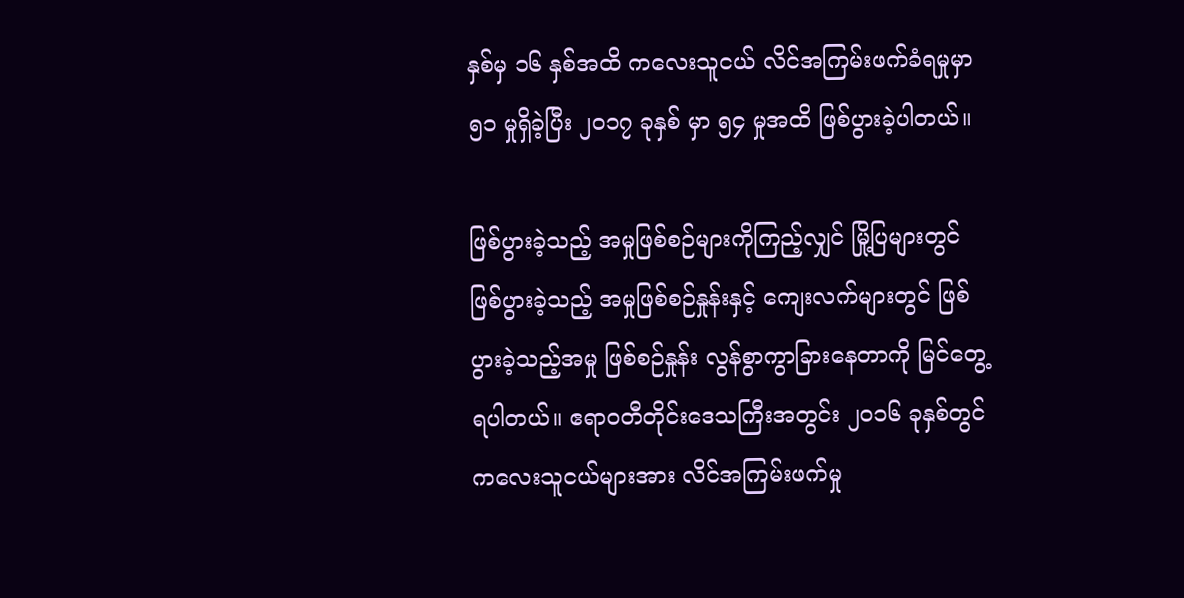နှစ်မှ ၁၆ နှစ်အထိ ကလေးသူငယ် လိင်အကြမ်းဖက်ခံရမှုမှာ ၅၁ မှုရှိခဲ့ပြီး ၂၀၁၇ ခုနှစ် မှာ ၅၄ မှုအထိ ဖြစ်ပွားခဲ့ပါတယ်။

ဖြစ်ပွားခဲ့သည့် အမှုဖြစ်စဉ်များကိုကြည့်လျှင် မြို့ပြများတွင် ဖြစ်ပွားခဲ့သည့် အမှုဖြစ်စဉ်နှုန်းနှင့် ကျေးလက်များတွင် ဖြစ်ပွားခဲ့သည့်အမှု ဖြစ်စဉ်နှုန်း လွန်စွာကွာခြားနေတာကို မြင်တွေ့ရပါတယ်။ ဧရာဝတီတိုင်းဒေသကြီးအတွင်း ၂၀၁၆ ခုနှစ်တွင် ကလေးသူငယ်များအား လိင်အကြမ်းဖက်မှု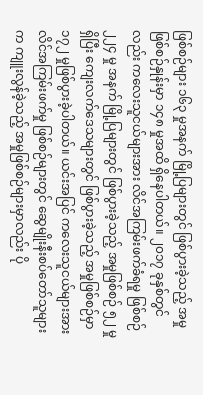ဖြစ်စဉ်များ ၁၆၃ မှုအနက် မြို့ပြများတွင် ဖြစ်ပွားခဲ့သည့် အမှုဖြစ်စဉ်နှုန်းမှာ ၁၄၈ မှုအထိ ရှိနေပါတယ်။ ၂၀၁၇ ခုနှစ်တွင်လည်း ကလေးသူငယ်များအား လိင်အကြမ်းဖက်ခံရမှု ဖြစ်စဉ် ၂၂၄ မှု အနက် မြို့ပြများတွင် ဖြစ်ပွားခဲ့သည့် အမှုဖြစ်စဉ် ၅၂ မှုရှိပြီး ကျေးလက်ဒေသများတွင် ဖြစ်ပွားခဲ့သည့် အမှုဖြစ်စဉ်မှာ ၁၇၂ မှုဖြစ်ပွားခဲ့ပါတယ်။ ယင်းအပြင် ကလေးသူငယ်များအား လိင်အကြမ်းဖက်မှု ဖြစ်စဉ်များတွင် ဆွေမျိုးနီးစပ်တော်သူများက ကျူးလွန်ခဲ့သည့် အမှုဖြစ်စဉ်များမှာလည်း ပို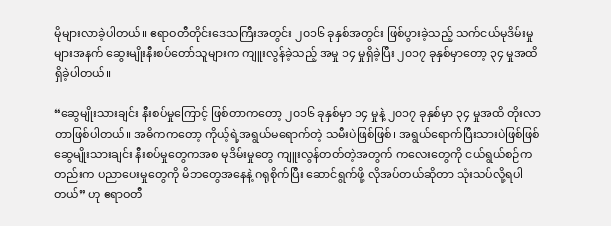မိုများလာခဲ့ပါတယ်။ ဧရာဝတီတိုင်းဒေသကြီးအတွင်း ၂၀၁၆ ခုနှစ်အတွင်း ဖြစ်ပွားခဲ့သည့် သက်ငယ်မုဒိမ်းမှုများအနက် ဆွေးမျိုးနီးစပ်တော်သူများက ကျူးလွန်ခဲ့သည့် အမှု ၁၄ မှုရှိခဲ့ပြီး ၂၀၁၇ ခုနှစ်မှာတော့ ၃၄ မှုအထိ ရှိခဲ့ပါတယ်။

“ဆွေမျိုးသားချင်း နီးစပ်မှုကြောင့် ဖြစ်တာကတော့ ၂၀၁၆ ခုနှစ်မှာ ၁၄ မှုနဲ့ ၂၀၁၇ ခုနှစ်မှာ ၃၄ မှုအထိ တိုးလာတာဖြစ်ပါတယ်။ အဓိကကတော့ ကိုယ့်ရဲ့အရွယ်မရောက်တဲ့ သမီးပဲဖြစ်ဖြစ်၊ အရွယ်ရောက်ပြီးသားပဲဖြစ်ဖြစ် ဆွေမျိုးသားချင်း နီးစပ်မှုတွေကအစ မုဒိမ်းမှုတွေ ကျူးလွန်တတ်တဲ့အတွက် ကလေးတွေကို ငယ်ရွယ်စဉ်ကတည်းက ပညာပေးမှုတွေကို မိဘတွေအနေနဲ့ ဂရုစိုက်ပြီး ဆောင်ရွက်ဖို့ လိုအပ်တယ်ဆိုတာ သုံးသပ်လို့ရပါတယ်” ဟု ဧရာဝတီ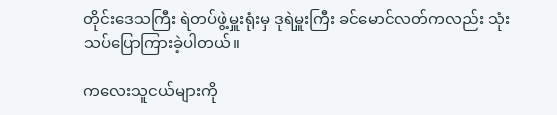တိုင်းဒေသကြီး ရဲတပ်ဖွဲ့မှူးရုံးမှ ဒုရဲမှူးကြီး ခင်မောင်လတ်ကလည်း သုံးသပ်ပြောကြားခဲ့ပါတယ်။

ကလေးသူငယ်များကို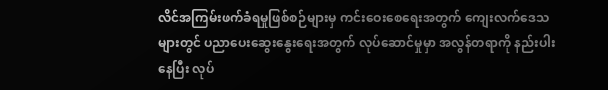လိင်အကြမ်းဖက်ခံရမှုဖြစ်စဉ်များမှ ကင်းဝေးစေရေးအတွက် ကျေးလက်ဒေသများတွင် ပညာပေးဆွေးနွေးရေးအတွက် လုပ်ဆောင်မှုမှာ အလွန်တရာကို နည်းပါးနေပြီး လုပ်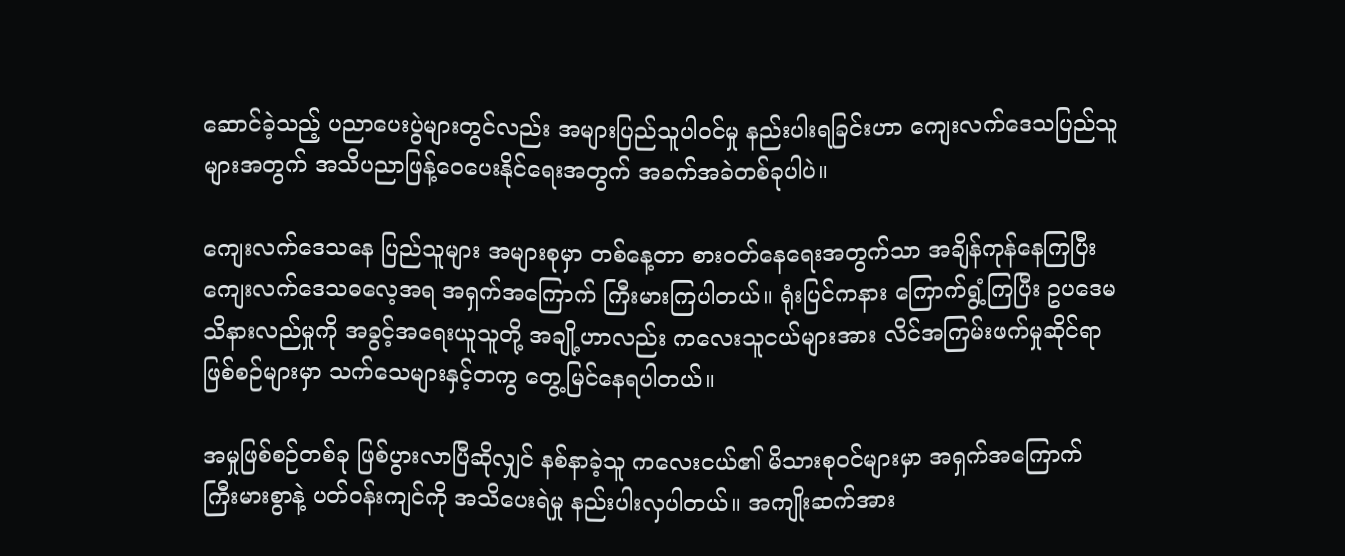ဆောင်ခဲ့သည့် ပညာပေးပွဲများတွင်လည်း အများပြည်သူပါဝင်မှု နည်းပါးရခြင်းဟာ ကျေးလက်ဒေသပြည်သူများအတွက် အသိပညာဖြန့်ဝေပေးနိုင်ရေးအတွက် အခက်အခဲတစ်ခုပါပဲ။

ကျေးလက်ဒေသနေ ပြည်သူများ အများစုမှာ တစ်နေ့တာ စားဝတ်နေရေးအတွက်သာ အချိန်ကုန်နေကြပြီး ကျေးလက်ဒေသဓလေ့အရ အရှက်အကြောက် ကြီးမားကြပါတယ်။ ရုံးပြင်ကနား ကြောက်ရွံ့ကြပြီး ဥပဒေမသိနားလည်မှုကို အခွင့်အရေးယူသူတို့ အချို့ဟာလည်း ကလေးသူငယ်များအား လိင်အကြမ်းဖက်မှုဆိုင်ရာ ဖြစ်စဉ်များမှာ သက်သေများနှင့်တကွ တွေ့မြင်နေရပါတယ်။

အမှုဖြစ်စဉ်တစ်ခု ဖြစ်ပွားလာပြီဆိုလျှင် နစ်နာခဲ့သူ ကလေးငယ်၏ မိသားစုဝင်များမှာ အရှက်အကြောက် ကြီးမားစွာနဲ့ ပတ်ဝန်းကျင်ကို အသိပေးရဲမှု နည်းပါးလှပါတယ်။ အကျိုးဆက်အား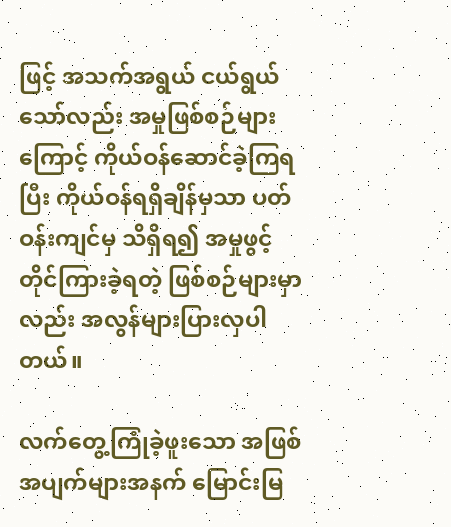ဖြင့် အသက်အရွယ် ငယ်ရွယ်သော်လည်း အမှုဖြစ်စဉ်များကြောင့် ကိုယ်ဝန်ဆောင်ခဲ့ကြရပြီး ကိုယ်ဝန်ရရှိချိန်မှသာ ပတ်ဝန်းကျင်မှ သိရှိရ၍ အမှုဖွင့်တိုင်ကြားခဲ့ရတဲ့ ဖြစ်စဉ်များမှာလည်း အလွန်များပြားလှပါတယ်။

လက်တွေ့ကြုံခဲ့ဖူးသော အဖြစ်အပျက်များအနက် မြောင်းမြ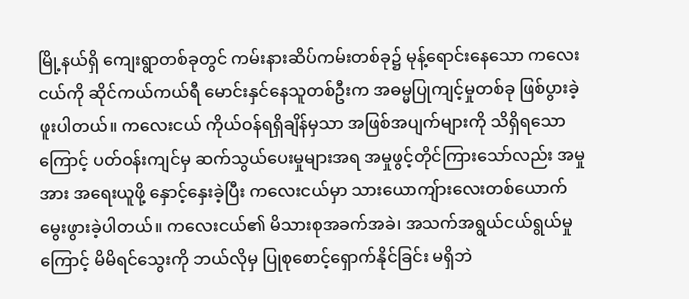မြို့နယ်ရှိ ကျေးရွာတစ်ခုတွင် ကမ်းနားဆိပ်ကမ်းတစ်ခု၌ မုန့်ရောင်းနေသော ကလေးငယ်ကို ဆိုင်ကယ်ကယ်ရီ မောင်းနှင်နေသူတစ်ဦးက အဓမ္မပြုကျင့်မှုတစ်ခု ဖြစ်ပွားခဲ့ဖူးပါတယ်။ ကလေးငယ် ကိုယ်ဝန်ရရှိချိန်မှသာ အဖြစ်အပျက်များကို သိရှိရသောကြောင့် ပတ်ဝန်းကျင်မှ ဆက်သွယ်ပေးမှုများအရ အမှုဖွင့်တိုင်ကြားသော်လည်း အမှုအား အရေးယူဖို့ နှောင့်နှေးခဲ့ပြီး ကလေးငယ်မှာ သားယောကျ်ားလေးတစ်ယောက် မွေးဖွားခဲ့ပါတယ်။ ကလေးငယ်၏ မိသားစုအခက်အခဲ၊ အသက်အရွယ်ငယ်ရွယ်မှုကြောင့် မိမိရင်သွေးကို ဘယ်လိုမှ ပြုစုစောင့်ရှောက်နိုင်ခြင်း မရှိဘဲ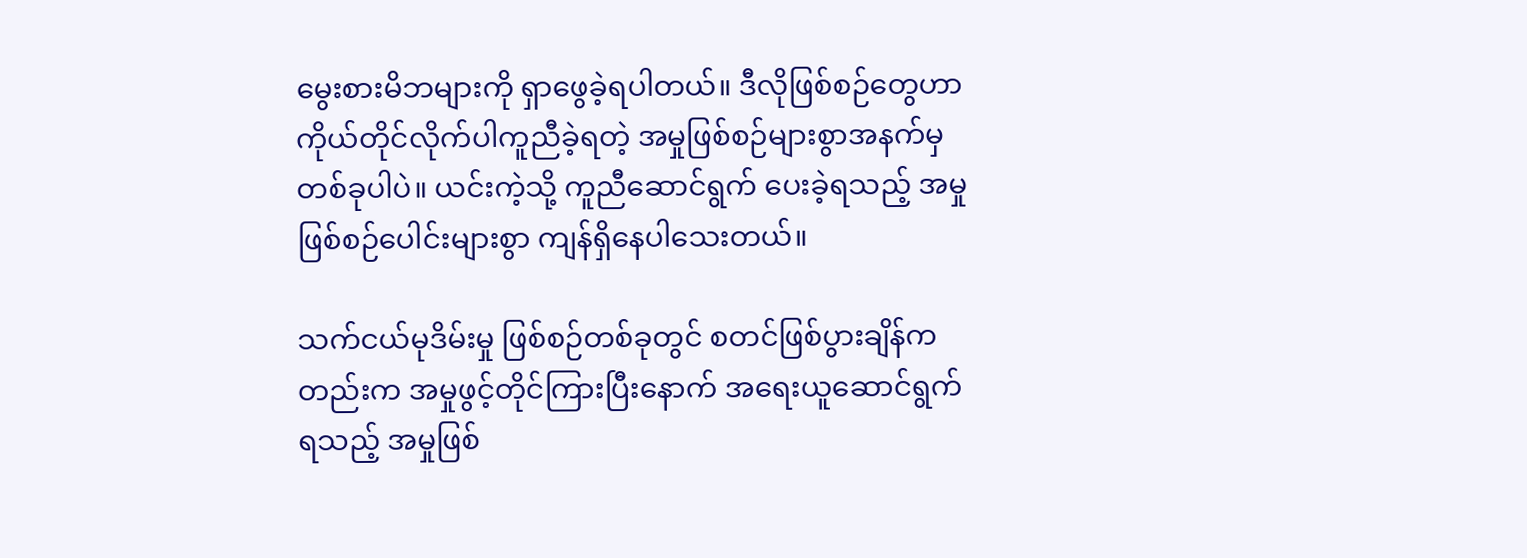မွေးစားမိဘများကို ရှာဖွေခဲ့ရပါတယ်။ ဒီလိုဖြစ်စဉ်တွေဟာ ကိုယ်တိုင်လိုက်ပါကူညီခဲ့ရတဲ့ အမှုဖြစ်စဉ်များစွာအနက်မှ တစ်ခုပါပဲ။ ယင်းကဲ့သို့ ကူညီဆောင်ရွက် ပေးခဲ့ရသည့် အမှုဖြစ်စဉ်ပေါင်းများစွာ ကျန်ရှိနေပါသေးတယ်။

သက်ငယ်မုဒိမ်းမှု ဖြစ်စဉ်တစ်ခုတွင် စတင်ဖြစ်ပွားချိန်ကတည်းက အမှုဖွင့်တိုင်ကြားပြီးနောက် အရေးယူဆောင်ရွက်ရသည့် အမှုဖြစ်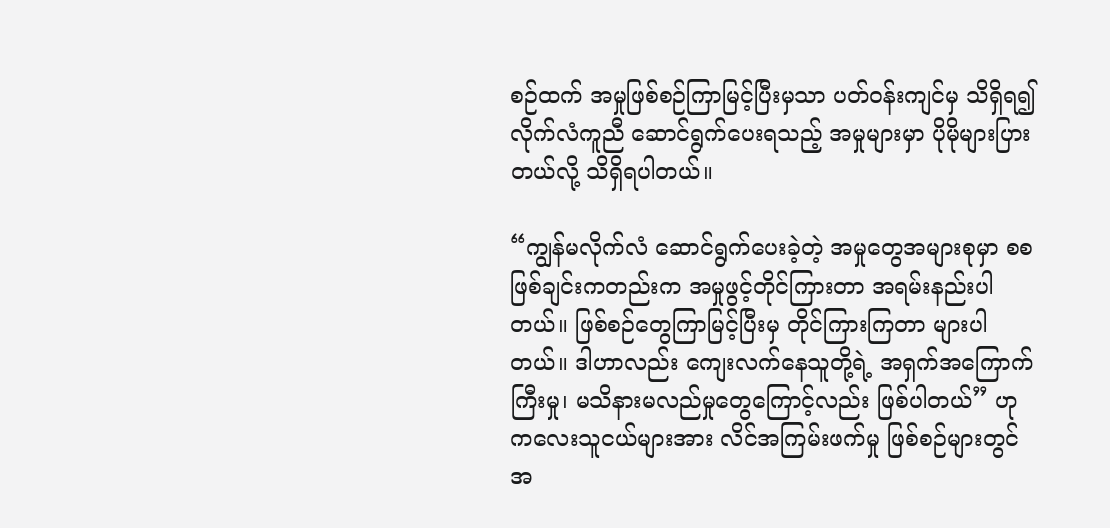စဉ်ထက် အမှုဖြစ်စဉ်ကြာမြင့်ပြီးမှသာ ပတ်ဝန်းကျင်မှ သိရှိရ၍ လိုက်လံကူညီ ဆောင်ရွက်ပေးရသည့် အမှုများမှာ ပိုမိုများပြားတယ်လို့ သိရှိရပါတယ်။

“ကျွန်မလိုက်လံ ဆောင်ရွက်ပေးခဲ့တဲ့ အမှုတွေအများစုမှာ စစဖြစ်ချင်းကတည်းက အမှုဖွင့်တိုင်ကြားတာ အရမ်းနည်းပါတယ်။ ဖြစ်စဉ်တွေကြာမြင့်ပြီးမှ တိုင်ကြားကြတာ များပါတယ်။ ဒါဟာလည်း ကျေးလက်နေသူတို့ရဲ့ အရှက်အကြောက်ကြီးမှု၊ မသိနားမလည်မှုတွေကြောင့်လည်း ဖြစ်ပါတယ်” ဟု ကလေးသူငယ်များအား လိင်အကြမ်းဖက်မှု ဖြစ်စဉ်များတွင် အ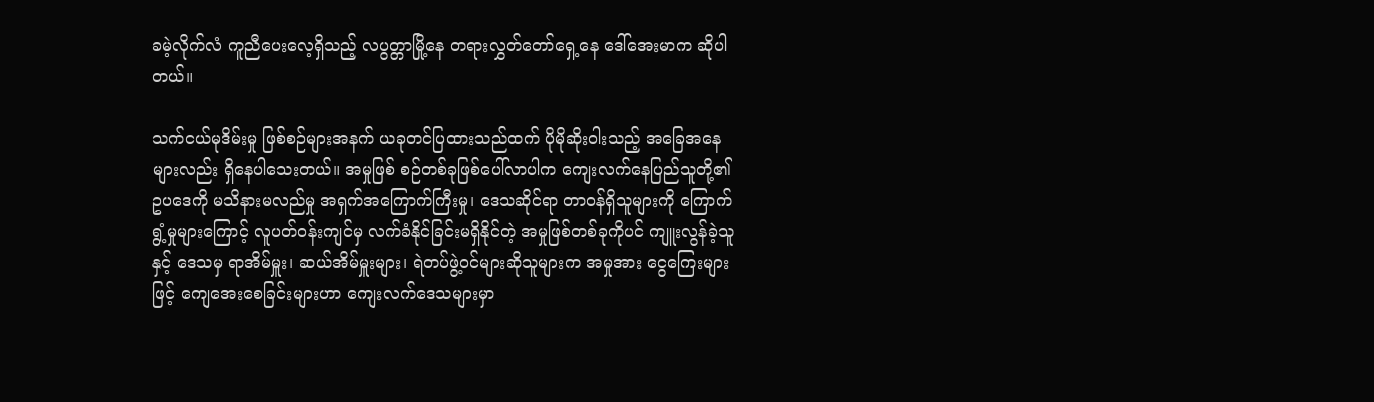ခမဲ့လိုက်လံ ကူညီပေးလေ့ရှိသည့် လပွတ္တာမြို့နေ တရားလွှတ်တော်ရှေ့နေ ဒေါ်အေးမာက ဆိုပါတယ်။

သက်ငယ်မုဒိမ်းမှု ဖြစ်စဉ်များအနက် ယခုတင်ပြထားသည်ထက် ပိုမိုဆိုးဝါးသည့် အခြေအနေများလည်း ရှိနေပါသေးတယ်။ အမှုဖြစ် စဉ်တစ်ခုဖြစ်ပေါ်လာပါက ကျေးလက်နေပြည်သူတို့၏ ဥပဒေကို မသိနားမလည်မှု အရှက်အကြောက်ကြီးမှု၊ ဒေသဆိုင်ရာ တာဝန်ရှိသူများကို ကြောက်ရွံ့မှုများကြောင့် လူပတ်ဝန်းကျင်မှ လက်ခံနိုင်ခြင်းမရှိနိုင်တဲ့ အမှုဖြစ်တစ်ခုကိုပင် ကျူးလွန်ခဲ့သူနှင့် ဒေသမှ ရာအိမ်မှူး၊ ဆယ်အိမ်မှူးများ၊ ရဲတပ်ဖွဲ့ဝင်များဆိုသူများက အမှုအား ငွေကြေးများဖြင့် ကျေအေးစေခြင်းများဟာ ကျေးလက်ဒေသများမှာ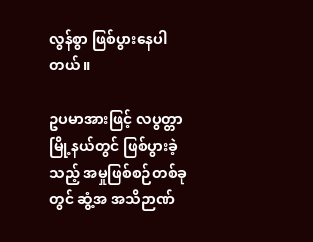လွန်စွာ ဖြစ်ပွားနေပါတယ်။

ဥပမာအားဖြင့် လပွတ္တာမြို့နယ်တွင် ဖြစ်ပွားခဲ့သည့် အမှုဖြစ်စဉ်တစ်ခုတွင် ဆွံ့အ အသိဉာဏ်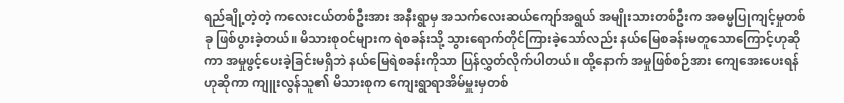ရည်ချို့တဲ့တဲ့ ကလေးငယ်တစ်ဦးအား အနီးရွာမှ အသက်လေးဆယ်ကျော်အရွယ် အမျိုးသားတစ်ဦးက အဓမ္မပြုကျင့်မှုတစ်ခု ဖြစ်ပွားခဲ့တယ်။ မိသားစုဝင်များက ရဲစခန်းသို့ သွားရောက်တိုင်ကြားခဲ့သော်လည်း နယ်မြေစခန်းမတူသောကြောင့်ဟုဆိုကာ အမှုဖွင့်ပေးခဲ့ခြင်းမရှိဘဲ နယ်မြေရဲစခန်းကိုသာ ပြန်လွှတ်လိုက်ပါတယ်။ ထို့နောက် အမှုဖြစ်စဉ်အား ကျေအေးပေးရန်ဟုဆိုကာ ကျူးလွန်သူ၏ မိသားစုက ကျေးရွာရာအိမ်မှူးမှတစ်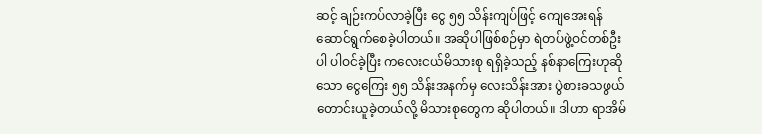ဆင့် ချဉ်းကပ်လာခဲ့ပြီး ငွေ ၅၅ သိန်းကျပ်ဖြင့် ကျေအေးရန် ဆောင်ရွက်စေခဲ့ပါတယ်။ အဆိုပါဖြစ်စဉ်မှာ ရဲတပ်ဖွဲ့ဝင်တစ်ဦးပါ ပါဝင်ခဲ့ပြီး ကလေးငယ်မိသားစု ရရှိခဲ့သည့် နစ်နာကြေးဟုဆိုသော ငွေကြေး ၅၅ သိန်းအနက်မှ လေးသိန်းအား ပွဲစားခသဖွယ် တောင်းယူခဲ့တယ်လို့ မိသားစုတွေက ဆိုပါတယ်။ ဒါဟာ ရာအိမ်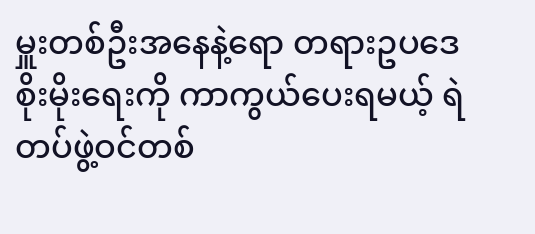မှူးတစ်ဦးအနေနဲ့ရော တရားဥပဒေစိုးမိုးရေးကို ကာကွယ်ပေးရမယ့် ရဲတပ်ဖွဲ့ဝင်တစ်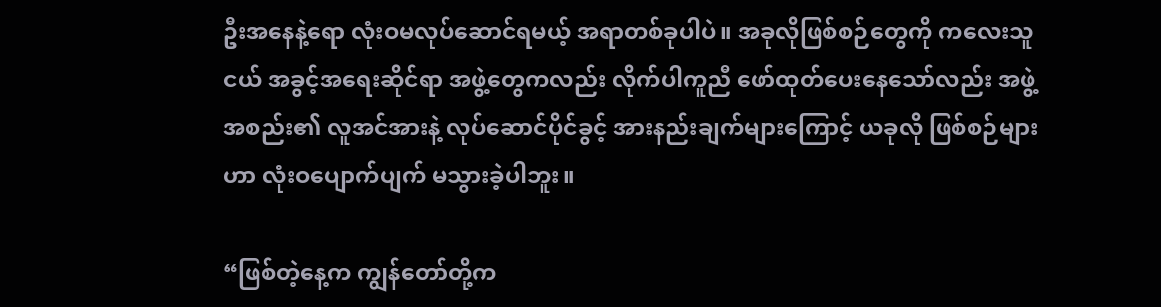ဦးအနေနဲ့ရော လုံးဝမလုပ်ဆောင်ရမယ့် အရာတစ်ခုပါပဲ။ အခုလိုဖြစ်စဉ်တွေကို ကလေးသူငယ် အခွင့်အရေးဆိုင်ရာ အဖွဲ့တွေကလည်း လိုက်ပါကူညီ ဖော်ထုတ်ပေးနေသော်လည်း အဖွဲ့အစည်း၏ လူအင်အားနဲ့ လုပ်ဆောင်ပိုင်ခွင့် အားနည်းချက်များကြောင့် ယခုလို ဖြစ်စဉ်များဟာ လုံးဝပျောက်ပျက် မသွားခဲ့ပါဘူး။

“ဖြစ်တဲ့နေ့က ကျွန်တော်တို့က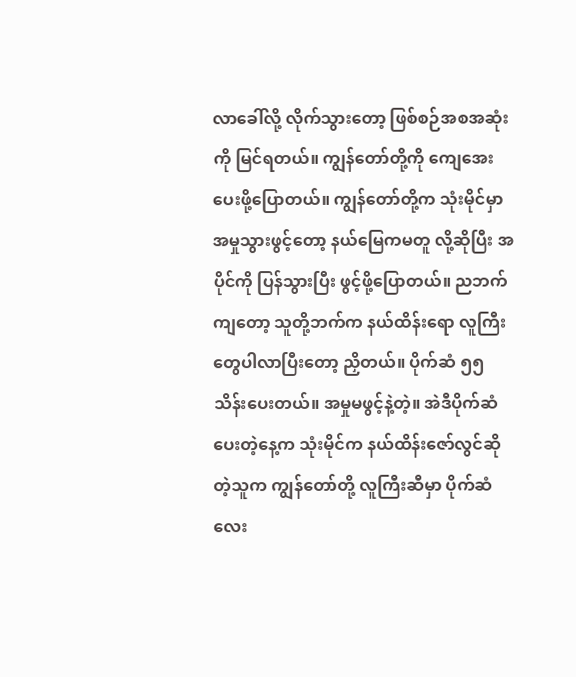လာခေါ်လို့ လိုက်သွားတော့ ဖြစ်စဉ်အစအဆုံးကို မြင်ရတယ်။ ကျွန်တော်တို့ကို ကျေအေးပေးဖို့ပြောတယ်။ ကျွန်တော်တို့က သုံးမိုင်မှာ အမှုသွားဖွင့်တော့ နယ်မြေကမတူ လို့ဆိုပြီး အပိုင်ကို ပြန်သွားပြီး ဖွင့်ဖို့ပြောတယ်။ ညဘက်ကျတော့ သူတို့ဘက်က နယ်ထိန်းရော လူကြီးတွေပါလာပြီးတော့ ညှိတယ်။ ပိုက်ဆံ ၅၅ သိန်းပေးတယ်။ အမှုမဖွင့်နဲ့တဲ့။ အဲဒီပိုက်ဆံပေးတဲ့နေ့က သုံးမိုင်က နယ်ထိန်းဇော်လွင်ဆိုတဲ့သူက ကျွန်တော်တို့ လူကြီးဆီမှာ ပိုက်ဆံလေး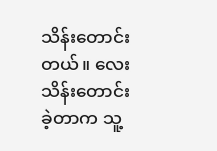သိန်းတောင်းတယ်။ လေးသိန်းတောင်းခဲ့တာက သူ့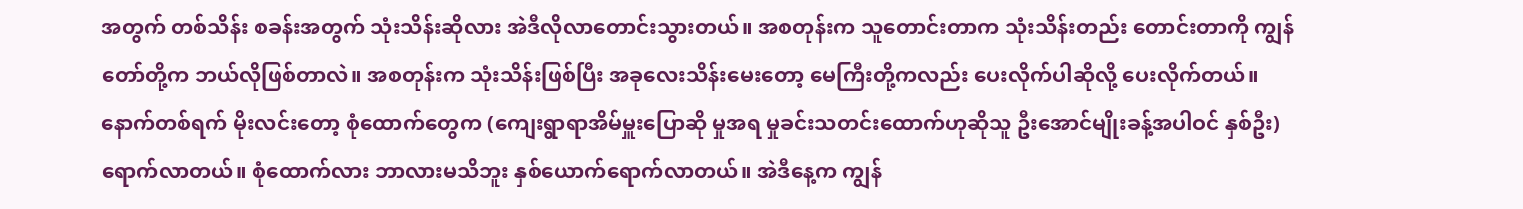အတွက် တစ်သိန်း စခန်းအတွက် သုံးသိန်းဆိုလား အဲဒီလိုလာတောင်းသွားတယ်။ အစတုန်းက သူတောင်းတာက သုံးသိန်းတည်း တောင်းတာကို ကျွန်တော်တို့က ဘယ်လိုဖြစ်တာလဲ။ အစတုန်းက သုံးသိန်းဖြစ်ပြီး အခုလေးသိန်းမေးတော့ မေကြီးတို့ကလည်း ပေးလိုက်ပါဆိုလို့ ပေးလိုက်တယ်။ နောက်တစ်ရက် မိုးလင်းတော့ စုံထောက်တွေက (ကျေးရွာရာအိမ်မှူးပြောဆို မှုအရ မှုခင်းသတင်းထောက်ဟုဆိုသူ ဦးအောင်မျိုးခန့်အပါဝင် နှစ်ဦး) ရောက်လာတယ်။ စုံထောက်လား ဘာလားမသိဘူး နှစ်ယောက်ရောက်လာတယ်။ အဲဒီနေ့က ကျွန်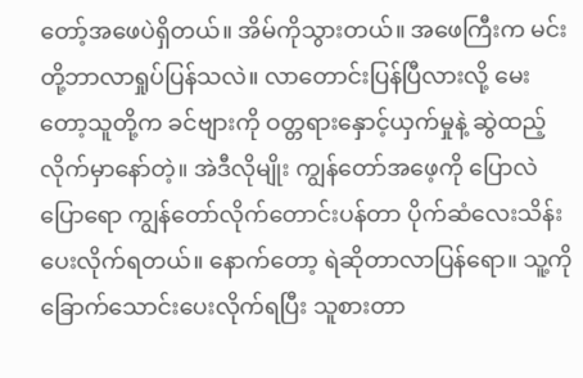တော့်အဖေပဲရှိတယ်။ အိမ်ကိုသွားတယ်။ အဖေကြီးက မင်းတို့ဘာလာရှုပ်ပြန်သလဲ။ လာတောင်းပြန်ပြီလားလို့ မေးတော့သူတို့က ခင်ဗျားကို ဝတ္တရားနှောင့်ယှက်မှုနဲ့ ဆွဲထည့်လိုက်မှာနော်တဲ့။ အဲဒီလိုမျိုး ကျွန်တော်အဖေ့ကို ပြောလဲပြောရော ကျွန်တော်လိုက်တောင်းပန်တာ ပိုက်ဆံလေးသိန်း ပေးလိုက်ရတယ်။ နောက်တော့ ရဲဆိုတာလာပြန်ရော။ သူ့ကို ခြောက်သောင်းပေးလိုက်ရပြီး သူစားတာ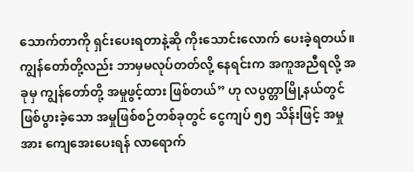သောက်တာကို ရှင်းပေးရတာနဲ့ဆို ကိုးသောင်းလောက် ပေးခဲ့ရတယ်။ကျွန်တော်တို့လည်း ဘာမှမလုပ်တတ်လို့ နေရင်းက အကူအညီရလို့ အခုမှ ကျွန်တော်တို့ အမှုဖွင့်ထား ဖြစ်တယ်” ဟု လပွတ္တာမြို့နယ်တွင် ဖြစ်ပွားခဲ့သော အမှုဖြစ်စဉ်တစ်ခုတွင် ငွေကျပ် ၅၅ သိန်းဖြင့် အမှုအား ကျေအေးပေးရန် လာရောက်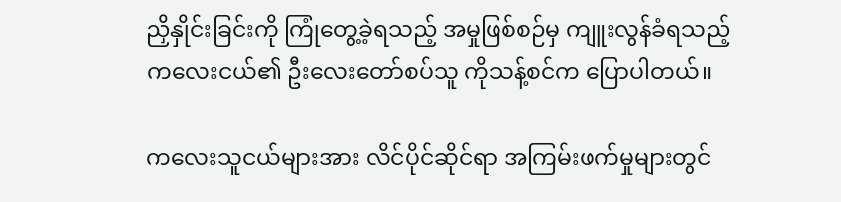ညှိနှိုင်းခြင်းကို ကြုံတွေ့ခဲ့ရသည့် အမှုဖြစ်စဉ်မှ ကျူးလွန်ခံရသည့် ကလေးငယ်၏ ဦးလေးတော်စပ်သူ ကိုသန့်စင်က ပြောပါတယ်။

ကလေးသူငယ်များအား လိင်ပိုင်ဆိုင်ရာ အကြမ်းဖက်မှုများတွင်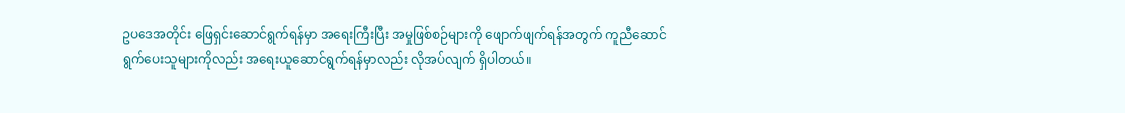ဥပဒေအတိုင်း ဖြေရှင်းဆောင်ရွက်ရန်မှာ အရေးကြီးပြီး အမှုဖြစ်စဉ်များကို ဖျောက်ဖျက်ရန်အတွက် ကူညီဆောင်ရွက်ပေးသူများကိုလည်း အရေးယူဆောင်ရွက်ရန်မှာလည်း လိုအပ်လျက် ရှိပါတယ်။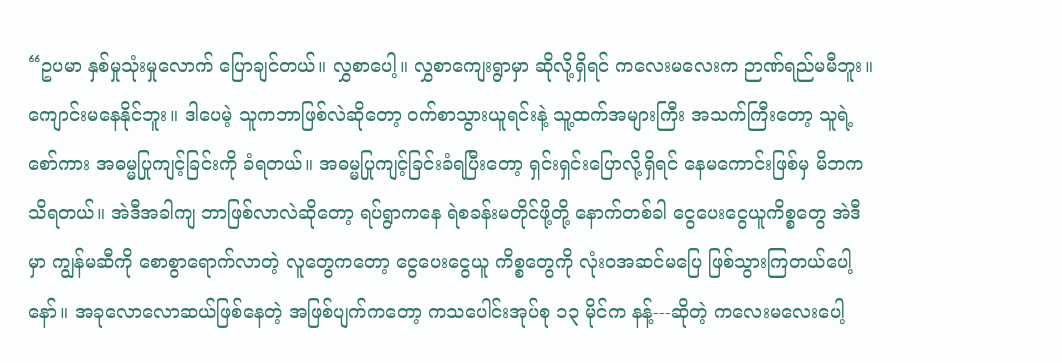“ဥပမာ နှစ်မှုသုံးမှုလောက် ပြောချင်တယ်။ လွှစာပေါ့။ လွှစာကျေးရွာမှာ ဆိုလို့ရှိရင် ကလေးမလေးက ဉာဏ်ရည်မမီဘူး။ ကျောင်းမနေနိုင်ဘူး။ ဒါပေမဲ့ သူကဘာဖြစ်လဲဆိုတော့ ဝက်စာသွားယူရင်းနဲ့ သူ့ထက်အများကြီး အသက်ကြီးတော့ သူရဲ့စော်ကား အဓမ္မပြုကျင့်ခြင်းကို ခံရတယ်။ အဓမ္မပြုကျင့်ခြင်းခံရပြီးတော့ ရှင်းရှင်းပြောလို့ရှိရင် နေမကောင်းဖြစ်မှ မိဘကသိရတယ်။ အဲဒီအခါကျ ဘာဖြစ်လာလဲဆိုတော့ ရပ်ရွာကနေ ရဲစခန်းမတိုင်ဖို့တို့ နောက်တစ်ခါ ငွေပေးငွေယူကိစ္စတွေ အဲဒီမှာ ကျွန်မဆီကို စောစွာရောက်လာတဲ့ လူတွေကတော့ ငွေပေးငွေယူ ကိစ္စတွေကို လုံးဝအဆင်မပြေ ဖြစ်သွားကြတယ်ပေါ့နော်။ အခုလောလောဆယ်ဖြစ်နေတဲ့ အဖြစ်ပျက်ကတော့ ကသပေါင်းအုပ်စု ၁၃ မိုင်က နန့်---ဆိုတဲ့ ကလေးမလေးပေါ့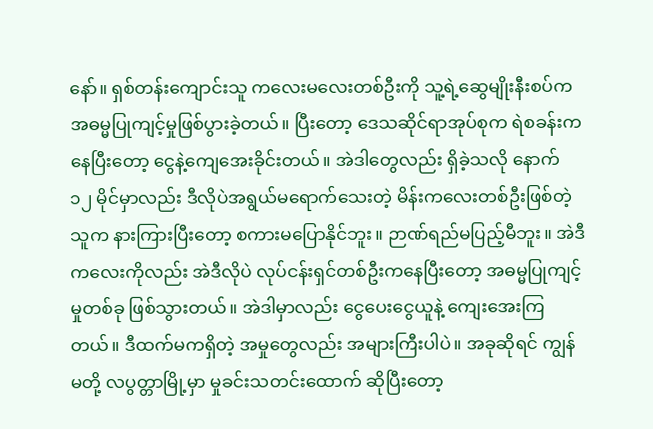နော်။ ရှစ်တန်းကျောင်းသူ ကလေးမလေးတစ်ဦးကို သူ့ရဲ့ဆွေမျိုးနီးစပ်က အဓမ္မပြုကျင့်မှုဖြစ်ပွားခဲ့တယ်။ ပြီးတော့ ဒေသဆိုင်ရာအုပ်စုက ရဲစခန်းကနေပြီးတော့ ငွေနဲ့ကျေအေးခိုင်းတယ်။ အဲဒါတွေလည်း ရှိခဲ့သလို နောက် ၁၂ မိုင်မှာလည်း ဒီလိုပဲအရွယ်မရောက်သေးတဲ့ မိန်းကလေးတစ်ဦးဖြစ်တဲ့ သူက နားကြားပြီးတော့ စကားမပြောနိုင်ဘူး။ ဉာဏ်ရည်မပြည့်မီဘူး။ အဲဒီကလေးကိုလည်း အဲဒီလိုပဲ လုပ်ငန်းရှင်တစ်ဦးကနေပြီးတော့ အဓမ္မပြုကျင့်မှုတစ်ခု ဖြစ်သွားတယ်။ အဲဒါမှာလည်း ငွေပေးငွေယူနဲ့ ကျေးအေးကြတယ်။ ဒီထက်မကရှိတဲ့ အမှုတွေလည်း အများကြီးပါပဲ။ အခုဆိုရင် ကျွန်မတို့ လပွတ္တာမြို့မှာ မှုခင်းသတင်းထောက် ဆိုပြီးတော့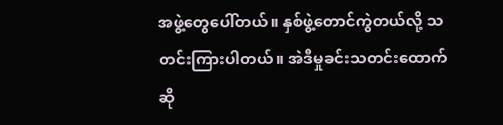အဖွဲ့တွေပေါ်တယ်။ နှစ်ဖွဲ့တောင်ကွဲတယ်လို့ သတင်းကြားပါတယ်။ အဲဒီမှုခင်းသတင်းထောက်ဆို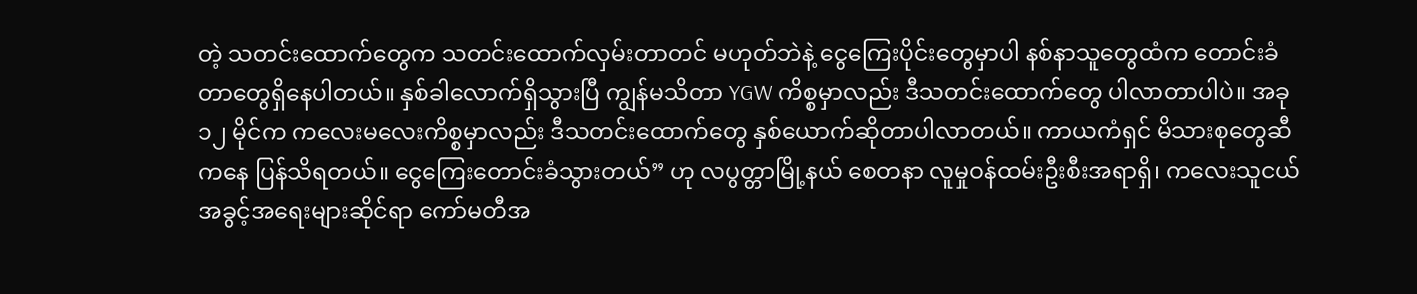တဲ့ သတင်းထောက်တွေက သတင်းထောက်လှမ်းတာတင် မဟုတ်ဘဲနဲ့ ငွေကြေးပိုင်းတွေမှာပါ နစ်နာသူတွေထံက တောင်းခံတာတွေရှိနေပါတယ်။ နှစ်ခါလောက်ရှိသွားပြီ ကျွန်မသိတာ YGW ကိစ္စမှာလည်း ဒီသတင်းထောက်တွေ ပါလာတာပါပဲ။ အခု ၁၂ မိုင်က ကလေးမလေးကိစ္စမှာလည်း ဒီသတင်းထောက်တွေ နှစ်ယောက်ဆိုတာပါလာတယ်။ ကာယကံရှင် မိသားစုတွေဆီကနေ ပြန်သိရတယ်။ ငွေကြေးတောင်းခံသွားတယ်” ဟု လပွတ္တာမြို့နယ် စေတနာ လူမှုဝန်ထမ်းဦးစီးအရာရှိ၊ ကလေးသူငယ် အခွင့်အရေးများဆိုင်ရာ ကော်မတီအ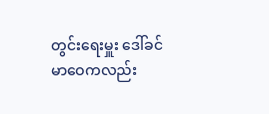တွင်းရေးမှူး ဒေါ်ခင်မာဝေကလည်း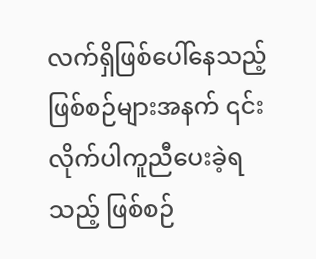လက်ရှိဖြစ်ပေါ်နေသည့် ဖြစ်စဉ်များအနက် ၎င်းလိုက်ပါကူညီပေးခဲ့ရသည့် ဖြစ်စဉ်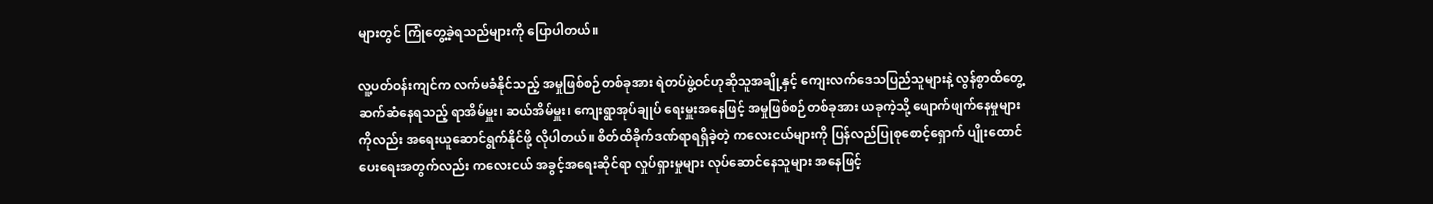များတွင် ကြုံတွေ့ခဲ့ရသည်များကို ပြောပါတယ်။

လူ့ပတ်ဝန်းကျင်က လက်မခံနိုင်သည့် အမှုဖြစ်စဉ်တစ်ခုအား ရဲတပ်ဖွဲ့ဝင်ဟုဆိုသူအချို့နှင့် ကျေးလက်ဒေသပြည်သူများနဲ့ လွန်စွာထိတွေ့ဆက်ဆံနေရသည့် ရာအိမ်မှူး၊ ဆယ်အိမ်မှူး၊ ကျေးရွာအုပ်ချုပ် ရေးမှူးအနေဖြင့် အမှုဖြစ်စဉ်တစ်ခုအား ယခုကဲ့သို့ ဖျောက်ဖျက်နေမှုများကိုလည်း အရေးယူဆောင်ရွက်နိုင်ဖို့ လိုပါတယ်။ စိတ်ထိခိုက်ဒဏ်ရာရရှိခဲ့တဲ့ ကလေးငယ်များကို ပြန်လည်ပြုစုစောင့်ရှောက် ပျိုးထောင် ပေးရေးအတွက်လည်း ကလေးငယ် အခွင့်အရေးဆိုင်ရာ လှုပ်ရှားမှုများ လုပ်ဆောင်နေသူများ အနေဖြင့်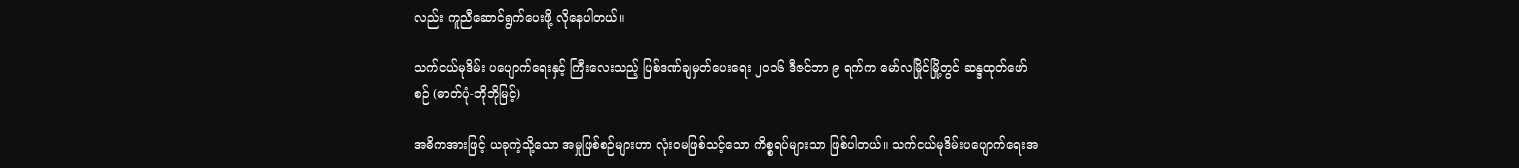လည်း ကူညီဆောင်ရွက်ပေးဖို့ လိုနေပါတယ်။

သက်ငယ်မုဒိမ်း ပပျောက်ရေးနှင့် ကြီးလေးသည့် ပြစ်ဒဏ်ချမှတ်ပေးရေး ၂၀၁၆ ဒီဇင်ဘာ ၉ ရက်က မော်လမြိုင်မြို့တွင် ဆန္ဒထုတ်ဖော်စဉ် (ဓာတ်ပုံ-ဘိုဘိုမြင့်)

အဓိကအားဖြင့် ယခုကဲ့သို့သော အမှုဖြစ်စဉ်များဟာ လုံးဝမဖြစ်သင့်သော ကိစ္စရပ်များသာ ဖြစ်ပါတယ်။ သက်ငယ်မုဒိမ်းပပျောက်ရေးအ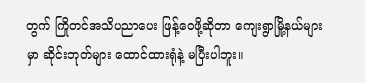တွက် ကြိုတင်အသိပညာပေး ဖြန့်ဝေဖို့ဆိုတာ ကျေးရွာမြို့နယ်များမှာ ဆိုင်းဘုတ်များ ထောင်ထားရုံနဲ့ မပြီးပါဘူး။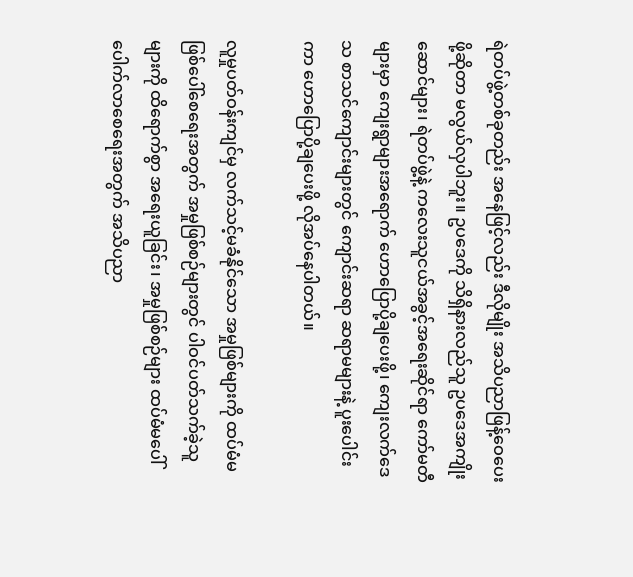ရဲတပ်ဖွဲ့တစ်ခုတည်း အနေဖြင့်လည်း ဒီလိုမျိုး အသိပညာဖြန့်ဝေပေးဖို့ဆိုတာ မလွယ်လှပါဘူး။ ဥပဒေကို သိရှိနားလည်သူ ဥပဒေအကျိုးဆောင်များ၊ ရဲတပ်ဖွဲ့နဲ့ ကလေးသူငယ်အခွင့်အရေးဆိုင်ရာ ကော်မတီများမှာ ကျေးရွာများအရောက် ဟောပြောပို့ချပေးဖို့၊ ကျေးလက်ဒေသ စာသင်ကျောင်းများတွင် ကျောင်းဆရာ ဆရာမများနဲ့ ပူးပေါင်းကာ ဟောပြောပို့ချပေးဖို့ လိုအပ်နေပါတယ်။

လူမှုပတ်ဝန်းကျင်မှ လက်သင့်မခံနိုင်သော အမှုဖြစ်များကို ထပ်မံမဖြစ်ပေါ်စေရေးအတွက် အမှုဖြစ်စဉ်များတွင် ပါဝင်ပတ်သက်ခဲ့သူများကို ထိရောက်စွာ အရေးယူခြင်း၊ အမှုဖြစ်စဉ်များ ထပ်မံမပေါ်ပေါက်လာစေရေးအတွက် အသိပညာ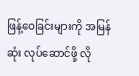ဖြန့်ဝေခြင်းများကို အမြန်ဆုံး လုပ်ဆောင်ဖို့ လို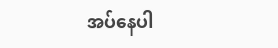အပ်နေပါ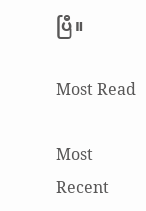ပြီ။

Most Read

Most Recent